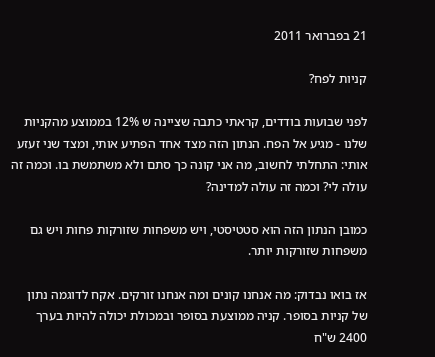21 בפברואר 2011

קניות לפח?

לפני שבועות בודדים, קראתי כתבה שציינה ש 12% בממוצע מהקניות שלנו - מגיע אל הפח. הנתון הזה מצד אחד הפתיע אותי, ומצד שני זעזע אותי: התחלתי לחשוב, מה אני קונה כך סתם ולא משתמשת בו. וכמה זה עולה לי? וכמה זה עולה למדינה?

כמובן הנתון הזה הוא סטטיסטי, ויש משפחות שזורקות פחות ויש גם משפחות שזורקות יותר.

אז בואו נבדוק: מה אנחנו קונים ומה אנחנו זורקים. אקח לדוגמה נתון של קניות בסופר. קניה ממוצעת בסופר ובמכולת יכולה להיות בערך 2400 ש"ח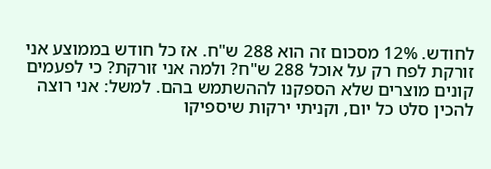לחודש. 12% מסכום זה הוא 288 ש"ח. אז כל חודש בממוצע אני זורקת לפח רק על אוכל 288 ש"ח? ולמה אני זורקת? כי לפעמים קונים מוצרים שלא הספקנו לההשתמש בהם. למשל: אני רוצה להכין סלט כל יום, וקניתי ירקות שיספיקו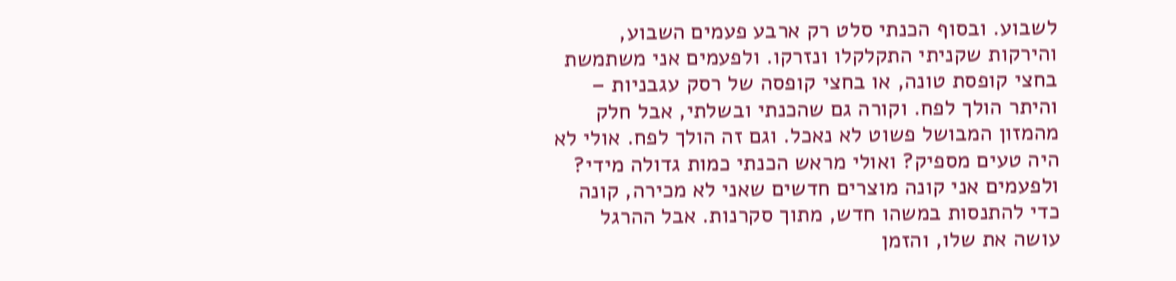לשבוע. ובסוף הכנתי סלט רק ארבע פעמים השבוע, והירקות שקניתי התקלקלו ונזרקו. ולפעמים אני משתמשת בחצי קופסת טונה, או בחצי קופסה של רסק עגבניות – והיתר הולך לפח. וקורה גם שהכנתי ובשלתי, אבל חלק מהמזון המבושל פשוט לא נאכל. וגם זה הולך לפח. אולי לא היה טעים מספיק? ואולי מראש הכנתי כמות גדולה מידי? ולפעמים אני קונה מוצרים חדשים שאני לא מכירה, קונה כדי להתנסות במשהו חדש, מתוך סקרנות. אבל ההרגל עושה את שלו, והזמן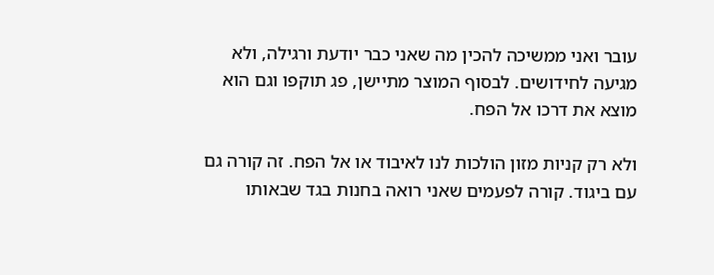עובר ואני ממשיכה להכין מה שאני כבר יודעת ורגילה, ולא מגיעה לחידושים. לבסוף המוצר מתיישן, פג תוקפו וגם הוא מוצא את דרכו אל הפח.

ולא רק קניות מזון הולכות לנו לאיבוד או אל הפח. זה קורה גם עם ביגוד. קורה לפעמים שאני רואה בחנות בגד שבאותו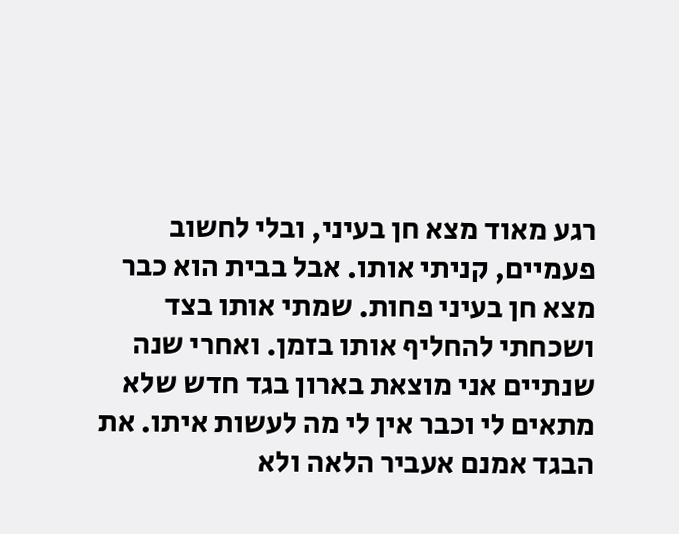רגע מאוד מצא חן בעיני, ובלי לחשוב פעמיים, קניתי אותו. אבל בבית הוא כבר מצא חן בעיני פחות. שמתי אותו בצד ושכחתי להחליף אותו בזמן. ואחרי שנה שנתיים אני מוצאת בארון בגד חדש שלא מתאים לי וכבר אין לי מה לעשות איתו. את הבגד אמנם אעביר הלאה ולא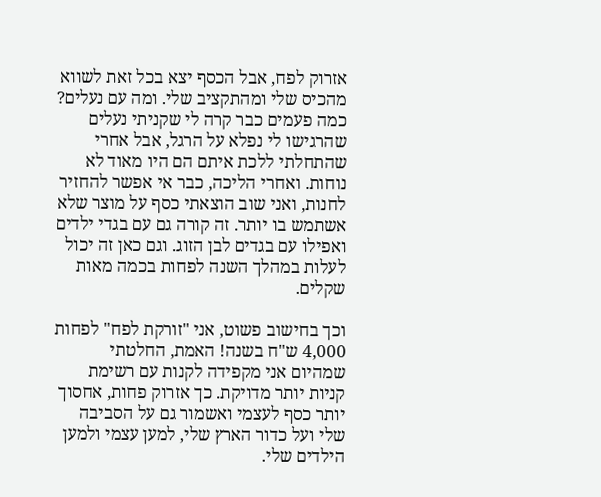אזרוק לפח, אבל הכסף יצא בכל זאת לשווא מהכיס שלי ומהתקציב שלי. ומה עם נעלים? כמה פעמים כבר קרה לי שקניתי נעלים שהרגישו לי נפלא על הרגל, אבל אחרי שהתחלתי ללכת איתם הם היו מאוד לא נוחות. ואחרי הליכה, כבר אי אפשר להחזיר לחנות, ואני שוב הוצאתי כסף על מוצר שלא אשתמש בו יותר. זה קורה גם עם בגדי ילדים ואפילו עם בגדים לבן הזוג. וגם כאן זה יכול לעלות במהלך השנה לפחות בכמה מאות שקלים.

וכך בחישוב פשוט, אני "זורקת לפח" לפחות 4,000 ש"ח בשנה! האמת, החלטתי שמהיום אני מקפידה לקנות עם רשימת קניות יותר מדויקת. כך אזרוק פחות, אחסוך יותר כסף לעצמי ואשמור גם על הסביבה שלי ועל כדור הארץ שלי, למען עצמי ולמען הילדים שלי.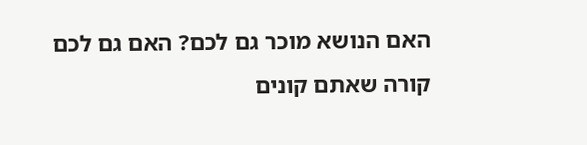האם הנושא מוכר גם לכם? האם גם לכם קורה שאתם קונים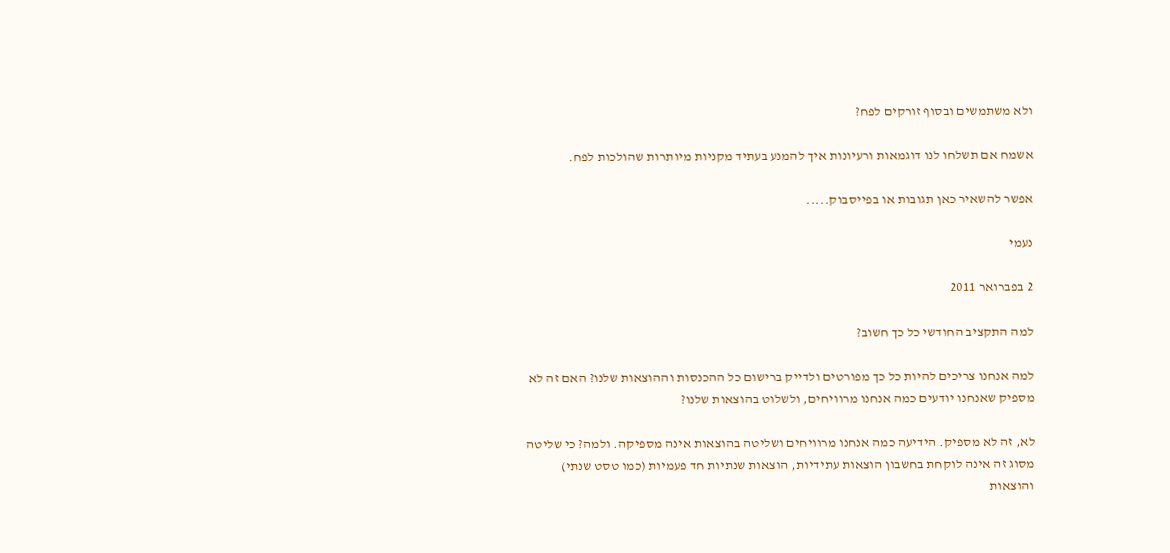ולא משתמשים ובסוף זורקים לפח?

אשמח אם תשלחו לנו דוגמאות ורעיונות איך להמנע בעתיד מקניות מיותרות שהולכות לפח.

אפשר להשאיר כאן תגובות או בפייסבוק.....

נעמי

2 בפברואר 2011

למה התקציב החודשי כל כך חשוב?

למה אנחנו צריכים להיות כל כך מפורטים ולדייק ברישום כל ההכנסות וההוצאות שלנו? האם זה לא מספיק שאנחנו יודעים כמה אנחנו מרוויחים, ולשלוט בהוצאות שלנו?

לא, זה לא מספיק. הידיעה כמה אנחנו מרוויחים ושליטה בהוצאות אינה מספיקה. ולמה? כי שליטה מסוג זה אינה לוקחת בחשבון הוצאות עתידיות, הוצאות שנתיות חד פעמיות (כמו טסט שנתי) והוצאות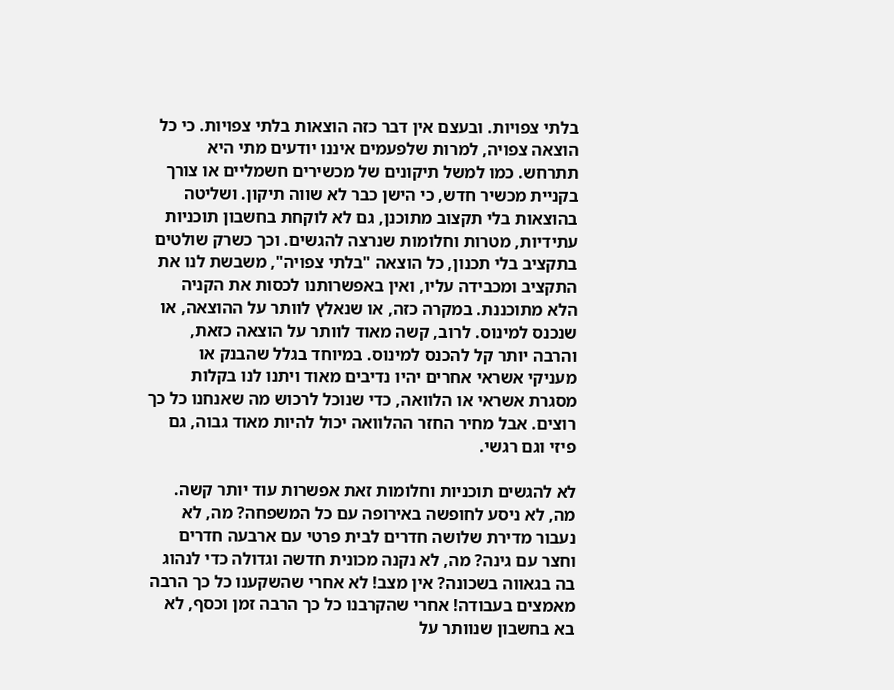בלתי צפויות. ובעצם אין דבר כזה הוצאות בלתי צפויות. כי כל הוצאה צפויה, למרות שלפעמים איננו יודעים מתי היא תתרחש. כמו למשל תיקונים של מכשירים חשמליים או צורך בקניית מכשיר חדש, כי הישן כבר לא שווה תיקון. ושליטה בהוצאות בלי תקצוב מתוכנן, גם לא לוקחת בחשבון תוכניות עתידיות, מטרות וחלומות שנרצה להגשים. וכך כשרק שולטים בתקציב בלי תכנון, כל הוצאה "בלתי צפויה", משבשת לנו את התקציב ומכבידה עליו, ואין באפשרותנו לכסות את הקניה הלא מתוכננת. במקרה כזה, או שנאלץ לוותר על ההוצאה, או שנכנס למינוס. לרוב, קשה מאוד לוותר על הוצאה כזאת, והרבה יותר קל להכנס למינוס. במיוחד בגלל שהבנק או מעניקי אשראי אחרים יהיו נדיבים מאוד ויתנו לנו בקלות מסגרת אשראי או הלוואה, כדי שנוכל לרכוש מה שאנחנו כל כך רוצים. אבל מחיר החזר ההלוואה יכול להיות מאוד גבוה, גם פיזי וגם רגשי.

לא להגשים תוכניות וחלומות זאת אפשרות עוד יותר קשה. מה, לא ניסע לחופשה באירופה עם כל המשפחה? מה, לא נעבור מדירת שלושה חדרים לבית פרטי עם ארבעה חדרים וחצר עם גינה? מה, לא נקנה מכונית חדשה וגדולה כדי לנהוג בה בגאווה בשכונה? אין מצב! לא אחרי שהשקענו כל כך הרבה מאמצים בעבודה! אחרי שהקרבנו כל כך הרבה זמן וכסף, לא בא בחשבון שנוותר על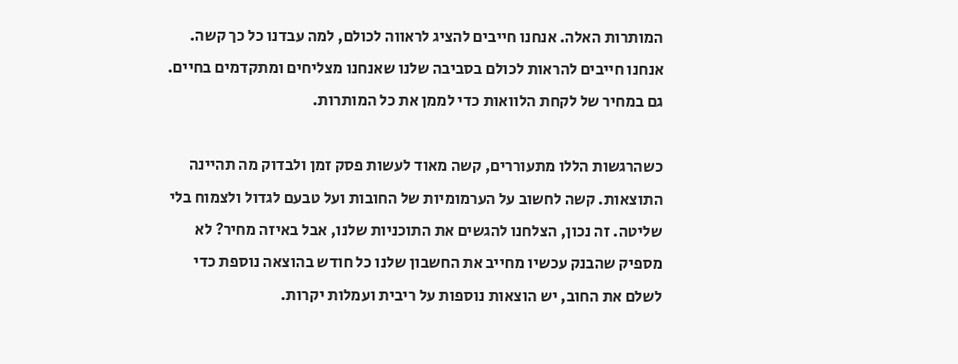המותרות האלה. אנחנו חייבים להציג לראווה לכולם, למה עבדנו כל כך קשה. אנחנו חייבים להראות לכולם בסביבה שלנו שאנחנו מצליחים ומתקדמים בחיים. גם במחיר של לקחת הלוואות כדי לממן את כל המותרות.

כשהרגשות הללו מתעוררים, קשה מאוד לעשות פסק זמן ולבדוק מה תהיינה התוצאות. קשה לחשוב על הערמומיות של החובות ועל טבעם לגדול ולצמוח בלי שליטה. זה נכון, הצלחנו להגשים את התוכניות שלנו, אבל באיזה מחיר? לא מספיק שהבנק עכשיו מחייב את החשבון שלנו כל חודש בהוצאה נוספת כדי לשלם את החוב, יש הוצאות נוספות על ריבית ועמלות יקרות.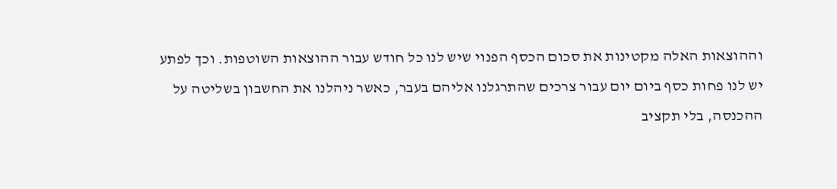וההוצאות האלה מקטינות את סכום הכסף הפנוי שיש לנו כל חודש עבור ההוצאות השוטפות. וכך לפתע יש לנו פחות כסף ביום יום עבור צרכים שהתרגלנו אליהם בעבר, כאשר ניהלנו את החשבון בשליטה על ההכנסה, בלי תקציב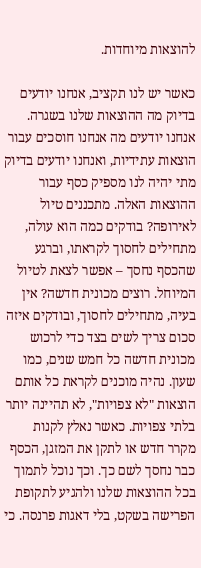להוצאות מיוחדות.

כאשר יש לנו תקציב, אנחנו יודעים בדיוק מה ההוצאות שלנו בשגרה. אנחנו יודעים מה אנחנו חוסכים עבור הוצאות עתידיות, ואנחנו יודעים בדיוק מתי יהיה לנו מספיק כסף עבור ההוצאות האלה. מתכננים טיול לאירופה? בודקים כמה הוא עולה, מתחילים לחסוך לקראתו, וברגע שהכסף נחסך – אפשר לצאת לטיול המיוחל. רוצים מכונית חדשה? אין בעיה, מתחילים לחסוך, ובודקים איזה סכום צריך לשים בצד כדי לרכוש מכונית חדשה כל חמש שנים, כמו שעון. נהיה מוכנים לקראת כל אותם הוצאות "לא צפויות", לא תהיינה יותר בלתי צפויות. כאשר נאלץ לקנות מקרר חדש או לתקן את המזגן, הכסף כבר נחסך לשם כך. וכך נוכל לתמוך בכל ההוצאות שלנו ולהגיע לתקופת הפרישה בשקט, בלי דאגות פרנסה. כי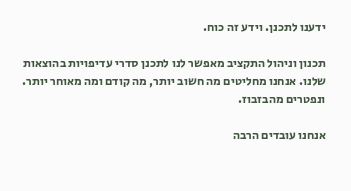ידענו לתכנן. וידע זה כוח.

תכנון וניהול התקציב מאפשר לנו לתכנן סדרי עדיפויות בהוצאות שלנו. אנחנו מחליטים מה חשוב יותר, מה קודם ומה מאוחר יותר. ונפטרים מהבזבוז.

אנחנו עובדים הרבה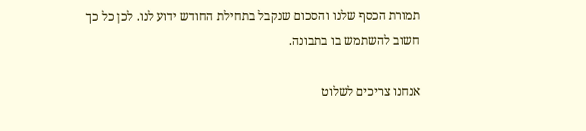תמורת הכסף שלנו והסכום שנקבל בתחילת החודש ידוע לנו. לכן כל כך חשוב להשתמש בו בתבונה.

אנחנו צריכים לשלוט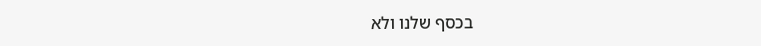בכסף שלנו ולא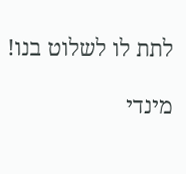לתת לו לשלוט בנו!

מינדי